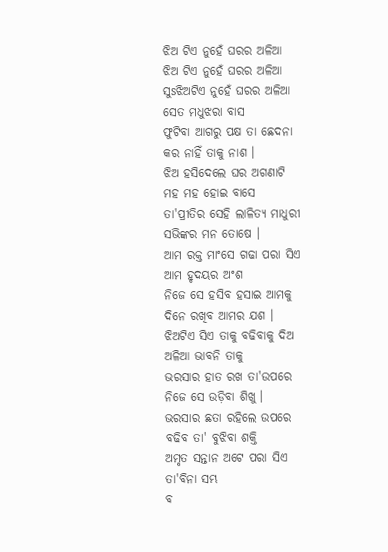ଝିଅ ଟିଏ ନୁହେଁ ଘରର ଅଳିଆ
ଝିଅ ଟିଏ ନୁହେଁ ଘରର ଅଳିଆ
ସୁsଝିଅଟିଏ ନୁହେଁ ଘରର ଅଳିଆ
ସେତ ମଧୁଝରା ବାସ
ଫୁଟିବା ଆଗରୁ ପକ୍ଷ ତା ଛେଦନା
କର ନାହିଁ ତାକୁ ନାଶ ।
ଝିଅ ହସିଦେଲେ ଘର ଅଗଣାଟି
ମହ ମହ ହୋଇ ବାସେ
ତା'ପ୍ରୀତିର ସେହି ଲାଳିତ୍ୟ ମାଧୁରୀ
ସଭିଙ୍କର ମନ ତୋଷେ ।
ଆମ ରକ୍ତ ମାଂସେ ଗଢା ପରା ସିଏ
ଆମ ହୃଦୟର ଅଂଶ
ନିଜେ ସେ ହସିବ ହସାଇ ଆମକୁ
ଦିନେ ରଖିବ ଆମର ଯଶ ।
ଝିଅଟିଏ ସିଏ ତାକୁ ବଢିବାକୁ ଦିଅ
ଅଳିଆ ଭାବନି ତାକୁ
ଭରସାର ହାତ ରଖ ତା'ଉପରେ
ନିଜେ ସେ ଉଡ଼ିବା ଶିଖୁ ।
ଭରସାର ଛତା ରହିଲେ ଉପରେ
ବଢିବ ତା' ବୁଝିବା ଶକ୍ତି
ଅମୃତ ସନ୍ତାନ ଅଟେ ପରା ସିଏ
ତା'ବିନା ସମ୍ଭ
ବ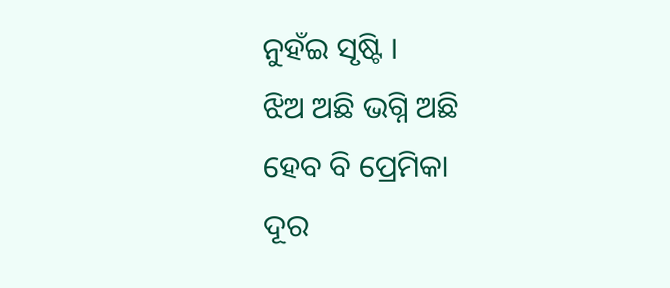ନୁହଁଇ ସୃଷ୍ଟି ।
ଝିଅ ଅଛି ଭଗ୍ନି ଅଛି
ହେବ ବି ପ୍ରେମିକା
ଦୂର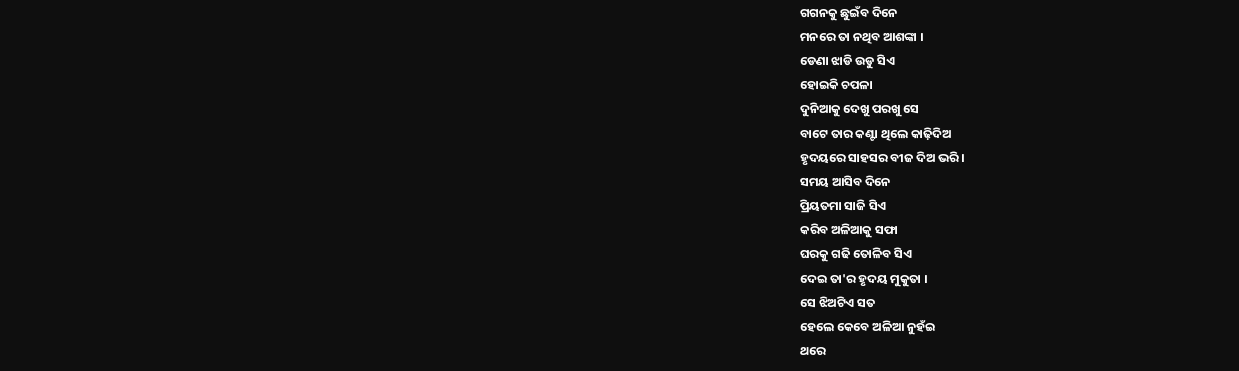ଗଗନକୁ ଛୁଇଁବ ଦିନେ
ମନରେ ତା ନଥିବ ଆଶଙ୍କା ।
ଡେଣା ଝାଡି ଉଡୁ ସିଏ
ହୋଇକି ଚପଳା
ଦୁନିଆକୁ ଦେଖୁ ପରଖୁ ସେ
ବାଟେ ତାର କଣ୍ଟା ଥିଲେ କାଢ଼ିଦିଅ
ହୃଦୟରେ ସାହସର ବୀଜ ଦିଅ ଭରି ।
ସମୟ ଆସିବ ଦିନେ
ପ୍ରିୟତମା ସାଜି ସିଏ
କରିବ ଅଳିଆକୁ ସଫା
ଘରକୁ ଗଢି ତୋଳିବ ସିଏ
ଦେଇ ତା'ର ହୃଦୟ ମୁକୁତା ।
ସେ ଝିଅଟିଏ ସତ
ହେଲେ କେବେ ଅଳିଆ ନୁହଁଇ
ଥରେ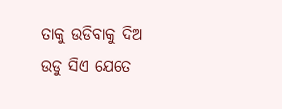ତାକୁ ଉଡିବାକୁ ଦିଅ
ଉଡୁ ସିଏ ଯେତେ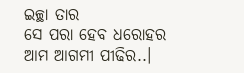ଇଚ୍ଛା ତାର
ସେ ପରା ହେବ ଧରୋହର
ଆମ ଆଗମୀ ପୀଢିର..।